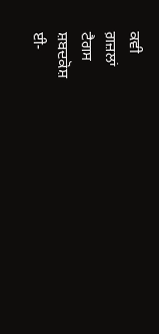ਕਵੀ
ਗ਼ਜ਼ਲਾਂ
ਟੈਗਸ
ਸ਼ਬਦਕੋਸ਼
ਈ-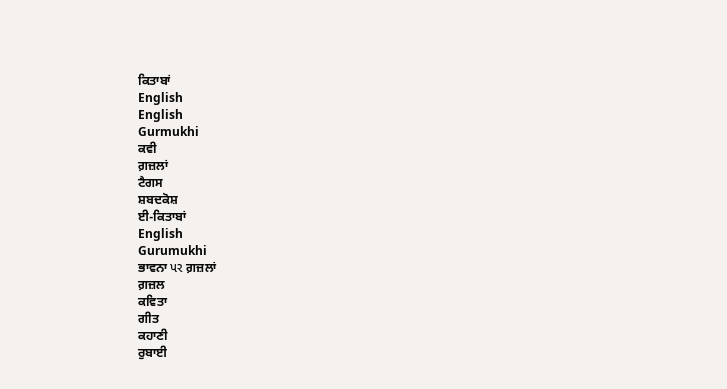ਕਿਤਾਬਾਂ
English
English
Gurmukhi
ਕਵੀ
ਗ਼ਜ਼ਲਾਂ
ਟੈਗਸ
ਸ਼ਬਦਕੋਸ਼
ਈ-ਕਿਤਾਬਾਂ
English
Gurumukhi
ਭਾਵਨਾ પર ਗ਼ਜ਼ਲਾਂ
ਗ਼ਜ਼ਲ
ਕਵਿਤਾ
ਗੀਤ
ਕਹਾਣੀ
ਰੁਬਾਈ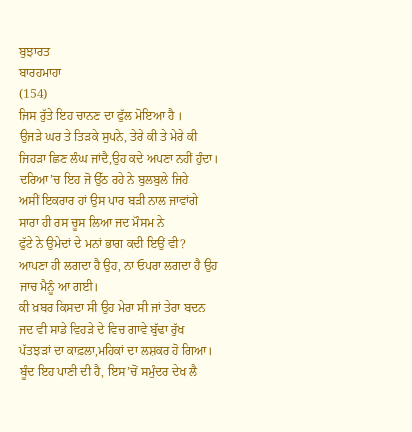ਬੁਝਾਰਤ
ਬਾਰਹਮਾਹਾ
(154)
ਜਿਸ ਰੁੱਤੇ ਇਹ ਚਾਨਣ ਦਾ ਫੁੱਲ ਮੋਇਆ ਹੈ ।
ਉਜੜੇ ਘਰ ਤੇ ਤਿੜਕੇ ਸੁਪਨੇ, ਤੇਰੇ ਕੀ ਤੇ ਮੇਰੇ ਕੀ
ਜਿਹੜਾ ਛਿਣ ਲੰਘ ਜਾਂਦੈ,ਉਹ ਕਦੇ ਅਪਣਾ ਨਹੀਂ ਹੁੰਦਾ।
ਦਰਿਆ’ਚ ਇਹ ਜੋ ਉੱਠ ਰਹੇ ਨੇ ਬੁਲਬੁਲੇ ਜਿਹੇ
ਅਸੀਂ ਇਕਰਾਰ ਹਾਂ ਉਸ ਪਾਰ ਬੜੀ ਨਾਲ ਜਾਵਾਂਗੇ
ਸਾਰਾ ਹੀ ਰਸ ਚੂਸ ਲਿਆ ਜਦ ਮੌਸਮ ਨੇ
ਫੁੱਟੇ ਨੇ ਉਮੇਦਾਂ ਦੇ ਮਨਾਂ ਭਾਗ ਕਦੀ ਇਉਂ ਵੀ?
ਆਪਣਾ ਹੀ ਲਗਦਾ ਹੈ ਉਹ, ਨਾ ਓਪਰਾ ਲਗਦਾ ਹੈ ਉਹ
ਜਾਚ ਮੈਨੂੰ ਆ ਗਈ।
ਕੀ ਖ਼ਬਰ ਕਿਸਦਾ ਸੀ ਉਹ ਮੇਰਾ ਸੀ ਜਾਂ ਤੇਰਾ ਬਦਨ
ਜਦ ਵੀ ਸਾਡੇ ਵਿਹੜੇ ਦੇ ਵਿਚ ਗਾਵੇ ਬੁੱਢਾ ਰੁੱਖ
ਪੱਤਝੜਾਂ ਦਾ ਕਾਫ਼ਲਾ,ਮਹਿਕਾਂ ਦਾ ਲਸ਼ਕਰ ਹੋ ਗਿਆ।
ਬੂੰਦ ਇਹ ਪਾਣੀ ਦੀ ਹੈ, ਇਸ’ਚੋਂ ਸਮੁੰਦਰ ਦੇਖ ਲੈ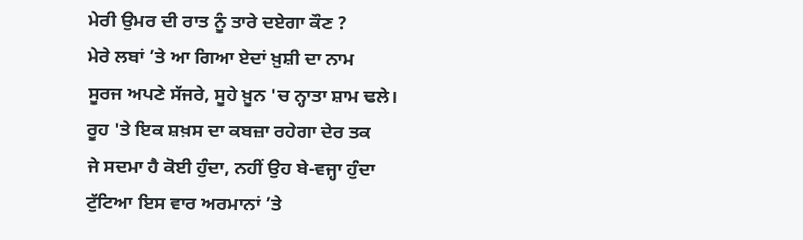ਮੇਰੀ ਉਮਰ ਦੀ ਰਾਤ ਨੂੰ ਤਾਰੇ ਦਏਗਾ ਕੌਣ ?
ਮੇਰੇ ਲਬਾਂ ’ਤੇ ਆ ਗਿਆ ਏਦਾਂ ਖ਼ੁਸ਼ੀ ਦਾ ਨਾਮ
ਸੂਰਜ ਅਪਣੇ ਸੱਜਰੇ, ਸੂਹੇ ਖ਼ੂਨ 'ਚ ਨ੍ਹਾਤਾ ਸ਼ਾਮ ਢਲੇ।
ਰੂਹ 'ਤੇ ਇਕ ਸ਼ਖ਼ਸ ਦਾ ਕਬਜ਼ਾ ਰਹੇਗਾ ਦੇਰ ਤਕ
ਜੇ ਸਦਮਾ ਹੈ ਕੋਈ ਹੁੰਦਾ, ਨਹੀਂ ਉਹ ਬੇ-ਵਜ੍ਹਾ ਹੁੰਦਾ
ਟੁੱਟਿਆ ਇਸ ਵਾਰ ਅਰਮਾਨਾਂ ’ਤੇ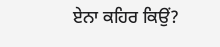ਏਨਾ ਕਹਿਰ ਕਿਉਂ?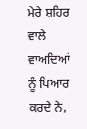ਮੇਰੇ ਸ਼ਹਿਰ ਵਾਲੇ ਵਾਅਦਿਆਂ ਨੂੰ ਪਿਆਰ ਕਰਦੇ ਨੇ,